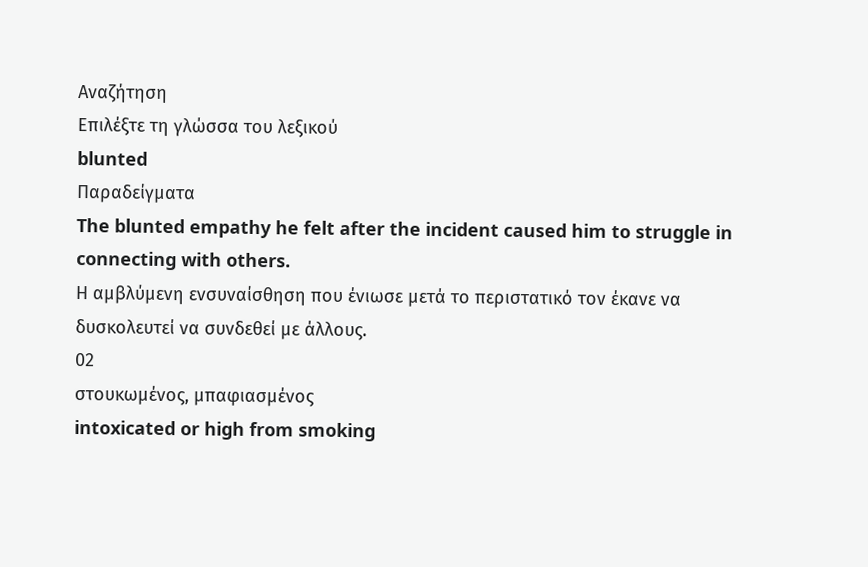Αναζήτηση
Επιλέξτε τη γλώσσα του λεξικού
blunted
Παραδείγματα
The blunted empathy he felt after the incident caused him to struggle in connecting with others.
Η αμβλύμενη ενσυναίσθηση που ένιωσε μετά το περιστατικό τον έκανε να δυσκολευτεί να συνδεθεί με άλλους.
02
στουκωμένος, μπαφιασμένος
intoxicated or high from smoking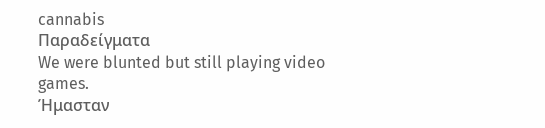cannabis
Παραδείγματα
We were blunted but still playing video games.
Ήμασταν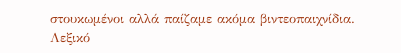στουκωμένοι αλλά παίζαμε ακόμα βιντεοπαιχνίδια.
Λεξικό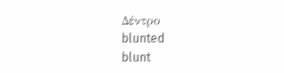Δέντρο
blunted
blunt